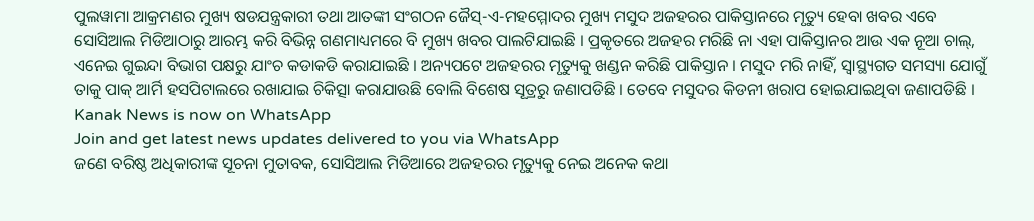ପୁଲୱାମା ଆକ୍ରମଣର ମୁଖ୍ୟ ଷଡଯନ୍ତ୍ରକାରୀ ତଥା ଆତଙ୍କୀ ସଂଗଠନ ଜୈସ୍-ଏ-ମହମ୍ମୋଦର ମୁଖ୍ୟ ମସୁଦ ଅଜହରର ପାକିସ୍ତାନରେ ମୃତ୍ୟୁ ହେବା ଖବର ଏବେ ସୋସିଆଲ ମିଡିଆଠାରୁ ଆରମ୍ଭ କରି ବିଭିନ୍ନ ଗଣମାଧ୍ୟମରେ ବି ମୁଖ୍ୟ ଖବର ପାଲଟିଯାଇଛି । ପ୍ରକୃତରେ ଅଜହର ମରିଛି ନା ଏହା ପାକିସ୍ତାନର ଆଉ ଏକ ନୂଆ ଚାଲ୍, ଏନେଇ ଗୁଇନ୍ଦା ବିଭାଗ ପକ୍ଷରୁ ଯାଂଚ କଡାକଡି କରାଯାଇଛି । ଅନ୍ୟପଟେ ଅଜହରର ମୃତ୍ୟୁକୁ ଖଣ୍ଡନ କରିଛି ପାକିସ୍ତାନ । ମସୁଦ ମରି ନାହିଁ, ସ୍ୱାସ୍ଥ୍ୟଗତ ସମସ୍ୟା ଯୋଗୁଁ ତାକୁ ପାକ୍ ଆର୍ମି ହସପିଟାଲରେ ରଖାଯାଇ ଚିକିତ୍ସା କରାଯାଉଛି ବୋଲି ବିଶେଷ ସୂତ୍ରରୁ ଜଣାପଡିଛି । ତେବେ ମସୁଦର କିଡନୀ ଖରାପ ହୋଇଯାଇଥିବା ଜଣାପଡିଛି ।
Kanak News is now on WhatsApp
Join and get latest news updates delivered to you via WhatsApp
ଜଣେ ବରିଷ୍ଠ ଅଧିକାରୀଙ୍କ ସୂଚନା ମୁତାବକ, ସୋସିଆଲ ମିଡିଆରେ ଅଜହରର ମୃତ୍ୟୁକୁ ନେଇ ଅନେକ କଥା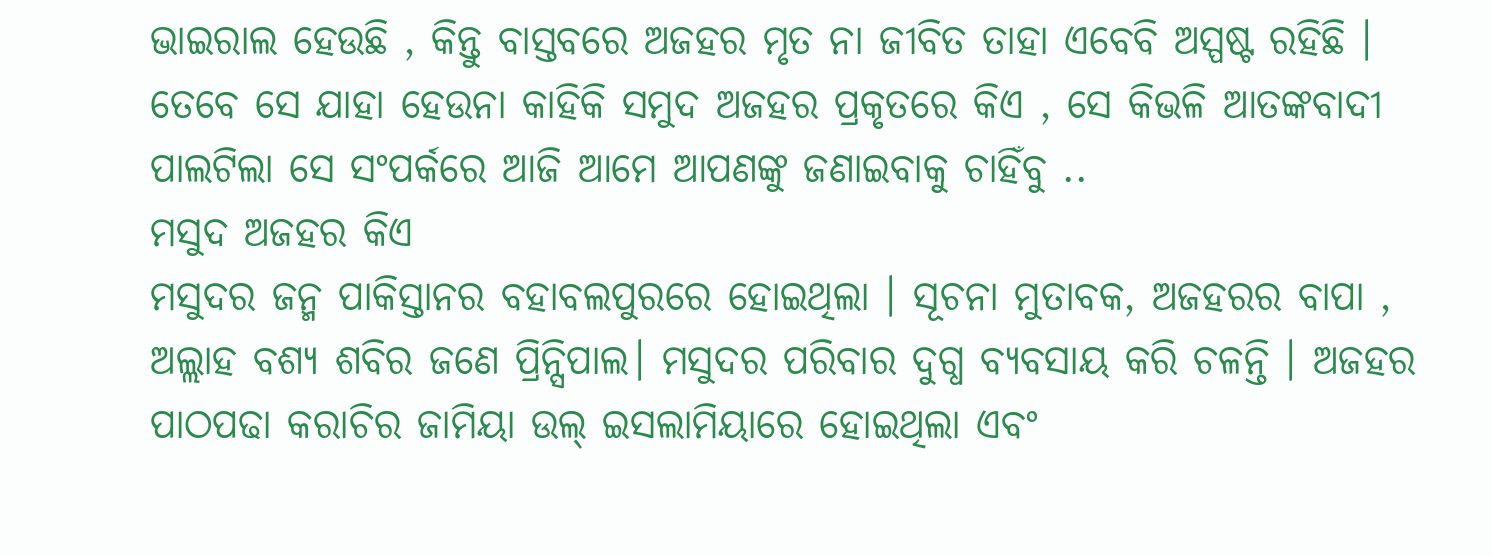ଭାଇରାଲ ହେଉଛି , କିନ୍ତୁ ବାସ୍ତବରେ ଅଜହର ମୃତ ନା ଜୀବିତ ତାହା ଏବେବି ଅସ୍ପଷ୍ଟ ରହିଛି । ତେବେ ସେ ଯାହା ହେଉନା କାହିକି ସମୁଦ ଅଜହର ପ୍ରକୃତରେ କିଏ , ସେ କିଭଳି ଆତଙ୍କବାଦୀ ପାଲଟିଲା ସେ ସଂପର୍କରେ ଆଜି ଆମେ ଆପଣଙ୍କୁ ଜଣାଇବାକୁ ଚାହିଁବୁ ..
ମସୁଦ ଅଜହର କିଏ
ମସୁଦର ଜନ୍ମ ପାକିସ୍ତାନର ବହାବଲପୁରରେ ହୋଇଥିଲା । ସୂଚନା ମୁତାବକ, ଅଜହରର ବାପା , ଅଲ୍ଲାହ ବଶ୍ୟ ଶବିର ଜଣେ ପ୍ରିନ୍ସିପାଲ। ମସୁଦର ପରିବାର ଦୁଗ୍ଧ ବ୍ୟବସାୟ କରି ଚଳନ୍ତି । ଅଜହର ପାଠପଢା କରାଚିର ଜାମିୟା ଉଲ୍ ଇସଲାମିୟାରେ ହୋଇଥିଲା ଏବଂ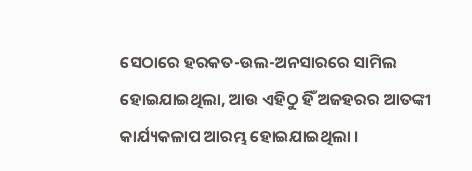ସେଠାରେ ହରକତ-ଉଲ-ଅନସାରରେ ସାମିଲ ହୋଇଯାଇଥିଲା, ଆଉ ଏହିଠୁ ହିଁ ଅଜହରର ଆତଙ୍କୀ କାର୍ଯ୍ୟକଳାପ ଆରମ୍ଭ ହୋଇଯାଇଥିଲା ।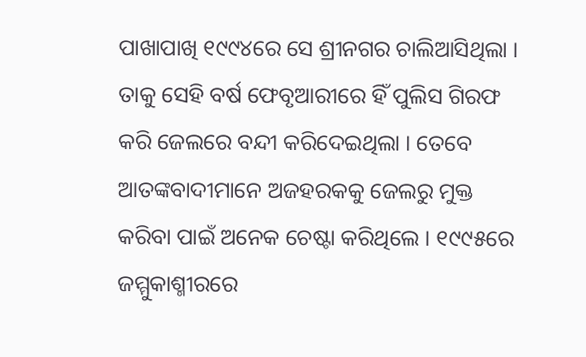ପାଖାପାଖି ୧୯୯୪ରେ ସେ ଶ୍ରୀନଗର ଚାଲିଆସିଥିଲା । ତାକୁ ସେହି ବର୍ଷ ଫେବୃଆରୀରେ ହିଁ ପୁଲିସ ଗିରଫ କରି ଜେଲରେ ବନ୍ଦୀ କରିଦେଇଥିଲା । ତେବେ ଆତଙ୍କବାଦୀମାନେ ଅଜହରକକୁ ଜେଲରୁ ମୁକ୍ତ କରିବା ପାଇଁ ଅନେକ ଚେଷ୍ଟା କରିଥିଲେ । ୧୯୯୫ରେ ଜମ୍ମୁକାଶ୍ମୀରରେ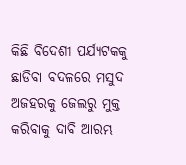କିଛି ବିଦେଶୀ ପର୍ଯ୍ୟଟକକୁ ଛାଡିବା ବଦଳରେ ମସୁଦ ଅଜହରକୁ ଜେଲରୁ ମୁକ୍ତ କରିବାକୁ ଦାବି ଆରମ୍ଭ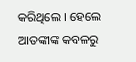କରିଥିଲେ । ହେଲେ ଆତଙ୍କୀଙ୍କ କବଳରୁ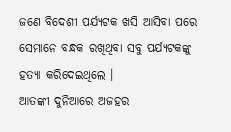ଜଣେ ବିଦେଶୀ ପର୍ଯ୍ୟଟକ ଖସି ଆସିବା ପରେ ସେମାନେ ବନ୍ଧକ ରଖିଥିବା ସବୁ ପର୍ଯ୍ୟଟକଙ୍କୁ ହତ୍ୟା କରିଦେଇଥିଲେ ।
ଆତଙ୍କୀ ଦୁନିଆରେ ଅଜହର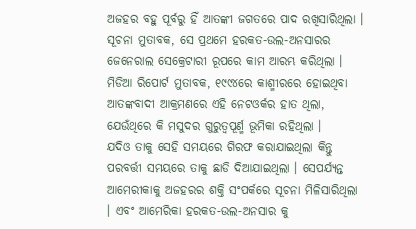ଅଜହର ବହୁ ପୂର୍ବରୁ ହିଁ ଆତଙ୍କୀ ଜଗତରେ ପାଦ ରଖିସାରିଥିଲା । ସୂଚନା ମୁତାବକ, ସେ ପ୍ରଥମେ ହରକତ-ଉଲ-ଅନସାରର ଜେନେରାଲ ସେକ୍ରେଟାରୀ ରୂପରେ କାମ ଆରମ୍ଭ କରିଥିଲା । ମିଡିଆ ରିପୋର୍ଟ ମୁତାବକ, ୧୯୯୪ରେ କାଶ୍ମୀରରେ ହୋଇଥିବା ଆତଙ୍କବାଦୀ ଆକ୍ରମଣରେ ଏହି ନେଟଓର୍କର ହାତ ଥିଲା, ଯେଉଁଥିରେ କି ମସୁଦର ଗୁରୁତ୍ୱପୂର୍ଣ୍ମ ଭୂମିକା ରହିଥିଲା ।
ଯଦିଓ ତାକୁ ସେହି ସମୟରେ ଗିରଫ କରାଯାଇଥିଲା କିନ୍ତୁ ପରବର୍ତ୍ତୀ ସମୟରେ ତାକୁ ଛାଡି ଦିଆଯାଇଥିଲା । ସେପର୍ଯ୍ୟନ୍ତ ଆମେରୀକାକୁ ଅଜହରର ଶକ୍ତି ସଂପର୍କରେ ସୂଚନା ମିଳିସାରିଥିଲା । ଏବଂ ଆମେରିକା ହରକତ-ଉଲ-ଅନସାର କୁ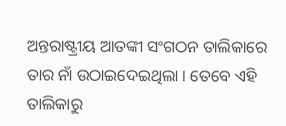ଅନ୍ତରାଷ୍ଟ୍ରୀୟ ଆତଙ୍କୀ ସଂଗଠନ ତାଲିକାରେ ତାର ନାଁ ଉଠାଇଦେଇଥିଲା । ତେବେ ଏହି ତାଲିକାରୁ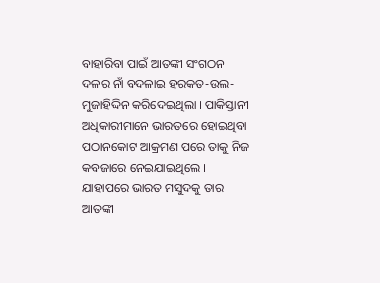ବାହାରିବା ପାଇଁ ଆତଙ୍କୀ ସଂଗଠନ ଦଳର ନାଁ ବଦଳାଇ ହରକତ-ଉଲ-ମୁଜାହିଦ୍ଦିନ କରିଦେଇଥିଲା । ପାକିସ୍ତାନୀ ଅଧିକାରୀମାନେ ଭାରତରେ ହୋଇଥିବା ପଠାନକୋଟ ଆକ୍ରମଣ ପରେ ତାକୁ ନିଜ କବଜାରେ ନେଇଯାଇଥିଲେ । ଯାହାପରେ ଭାରତ ମସୁଦକୁ ତାର ଆତଙ୍କୀ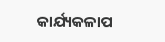କାର୍ଯ୍ୟକଳାପ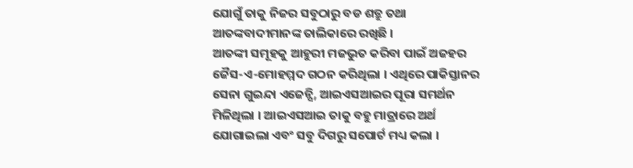ଯୋଗୁଁ ତାକୁ ନିଜର ସବୁଠାରୁ ବଡ ଶତ୍ରୁ ତଥା ଆତଙ୍କବାଦୀମାନଙ୍କ ତାଲିକାରେ ରଖିଛି ।
ଆତଙ୍କୀ ସମୂହକୁ ଆହୁରୀ ମଜଭୁତ କରିବା ପାଇଁ ଅଜହର ଜୈସ-ଏ-ମୋହମ୍ମଦ ଗଠନ କରିଥିଲା । ଏଥିରେ ପାକିସ୍ତାନର ସେନା ଗୁଇନ୍ଦା ଏଜେନ୍ସି, ଆଇଏସଆଇର ପୂରା ସମର୍ଥନ ମିଳିଥିଲା । ଆଇଏସଆଇ ତାକୁ ବହୁ ମାତ୍ରାରେ ଅର୍ଥ ଯୋଗାଇଲା ଏବଂ ସବୁ ଦିଗରୁ ସପୋର୍ଟ ମଧ୍ୟ କଲା ।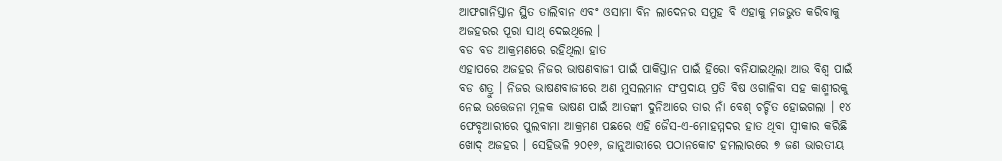ଆଫଗାନିସ୍ତାନ ସ୍ଥିତ ତାଲିବାନ ଏବଂ ଓସାମା ବିନ ଲାଦେନର ସମୁହ ବି ଏହାକୁ ମଜଭୁତ କରିବାକୁ ଅଜହରର ପୂରା ସାଥ୍ ଦେଇଥିଲେ ।
ବଡ ବଡ ଆକ୍ରମଣରେ ରହିଥିଲା ହାତ
ଏହାପରେ ଅଜହର ନିଜର ଭାଷଣବାଜୀ ପାଇଁ ପାକିସ୍ତାନ ପାଇଁ ହିରୋ ବନିଯାଇଥିଲା ଆଉ ବିଶ୍ୱ ପାଇଁ ବଡ ଶତ୍ରୁ । ନିଜର ଭାଷଣବାଜୀରେ ଅଣ ମୁସଲମାନ ସଂପ୍ରଦାୟ ପ୍ରତି ବିଷ ଓଗାଳିବା ସହ କାଶ୍ମୀରକୁ ନେଇ ଉତ୍ତେଜନା ମୂଳକ ଭାଷଣ ପାଇଁ ଆତଙ୍କୀ ଦୁନିଆରେ ତାର ନାଁ ବେଶ୍ ଚର୍ଚ୍ଚିତ ହୋଇଗଲା । ୧୪ ଫେବୃଆରୀରେ ପୁଲବାମା ଆକ୍ରମଣ ପଛରେ ଏହି ଜୈସ-ଏ-ମୋହମ୍ମଦର ହାତ ଥିବା ସ୍ୱୀକାର କରିଛି ଖୋଦ୍ ଅଜହର । ସେହିଭଳି ୨୦୧୬, ଜାନୁଆରୀରେ ପଠାନକୋଟ ହମଲାରରେ ୭ ଜଣ ଭାରତୀୟ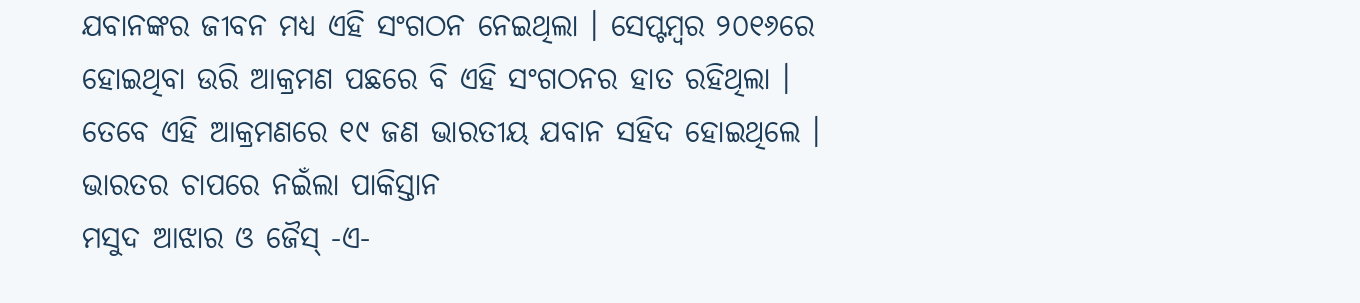ଯବାନଙ୍କର ଜୀବନ ମଧ୍ୟ ଏହି ସଂଗଠନ ନେଇଥିଲା । ସେପ୍ଟମ୍ବର ୨୦୧୬ରେ ହୋଇଥିବା ଉରି ଆକ୍ରମଣ ପଛରେ ବି ଏହି ସଂଗଠନର ହାତ ରହିଥିଲା । ତେବେ ଏହି ଆକ୍ରମଣରେ ୧୯ ଜଣ ଭାରତୀୟ ଯବାନ ସହିଦ ହୋଇଥିଲେ ।
ଭାରତର ଚାପରେ ନଇଁଲା ପାକିସ୍ତାନ
ମସୁଦ ଆଝାର ଓ ଜୈସ୍ -ଏ-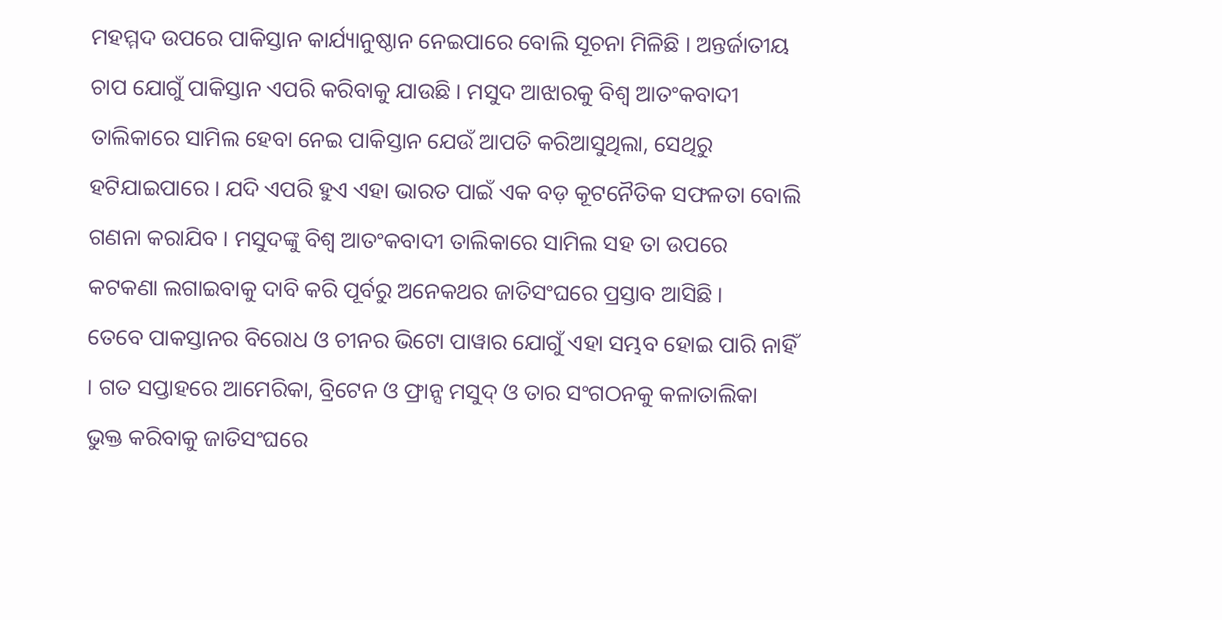ମହମ୍ମଦ ଉପରେ ପାକିସ୍ତାନ କାର୍ଯ୍ୟାନୁଷ୍ଠାନ ନେଇପାରେ ବୋଲି ସୂଚନା ମିଳିଛି । ଅନ୍ତର୍ଜାତୀୟ ଚାପ ଯୋଗୁଁ ପାକିସ୍ତାନ ଏପରି କରିବାକୁ ଯାଉଛି । ମସୁଦ ଆଝାରକୁ ବିଶ୍ୱ ଆତଂକବାଦୀ ତାଲିକାରେ ସାମିଲ ହେବା ନେଇ ପାକିସ୍ତାନ ଯେଉଁ ଆପତି କରିଆସୁଥିଲା, ସେଥିରୁ ହଟିଯାଇପାରେ । ଯଦି ଏପରି ହୁଏ ଏହା ଭାରତ ପାଇଁ ଏକ ବଡ଼ କୂଟନୈତିକ ସଫଳତା ବୋଲି ଗଣନା କରାଯିବ । ମସୁଦଙ୍କୁ ବିଶ୍ୱ ଆତଂକବାଦୀ ତାଲିକାରେ ସାମିଲ ସହ ତା ଉପରେ କଟକଣା ଲଗାଇବାକୁ ଦାବି କରି ପୂର୍ବରୁ ଅନେକଥର ଜାତିସଂଘରେ ପ୍ରସ୍ତାବ ଆସିଛି ।
ତେବେ ପାକସ୍ତାନର ବିରୋଧ ଓ ଚୀନର ଭିଟୋ ପାୱାର ଯୋଗୁଁ ଏହା ସମ୍ଭବ ହୋଇ ପାରି ନାହିଁ । ଗତ ସପ୍ତାହରେ ଆମେରିକା, ବ୍ରିଟେନ ଓ ଫ୍ରାନ୍ସ ମସୁଦ୍ ଓ ତାର ସଂଗଠନକୁ କଳାତାଲିକା ଭୁକ୍ତ କରିବାକୁ ଜାତିସଂଘରେ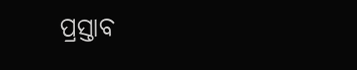ପ୍ରସ୍ତାବ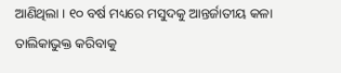ଆଣିଥିଲା । ୧୦ ବର୍ଷ ମଧ୍ୟରେ ମସୁଦକୁ ଆନ୍ତର୍ଜାତୀୟ କଳା ତାଲିକାଭୁକ୍ତ କରିବାକୁ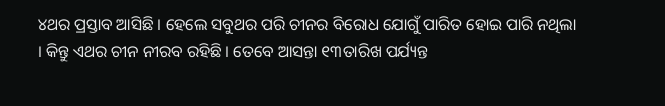୪ଥର ପ୍ରସ୍ତାବ ଆସିଛି । ହେଲେ ସବୁଥର ପରି ଚୀନର ବିରୋଧ ଯୋଗୁଁ ପାରିତ ହୋଇ ପାରି ନଥିଲା । କିନ୍ତୁ ଏଥର ଚୀନ ନୀରବ ରହିଛି । ତେବେ ଆସନ୍ତା ୧୩ତାରିଖ ପର୍ଯ୍ୟନ୍ତ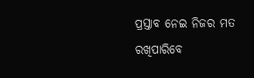ପ୍ରସ୍ତାବ ନେଇ ନିଜର ମତ ରଖିପାରିବେ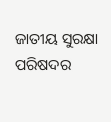ଜାତୀୟ ସୁରକ୍ଷା ପରିଷଦର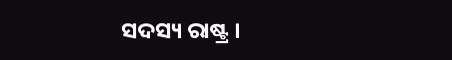ସଦସ୍ୟ ରାଷ୍ଟ୍ର ।